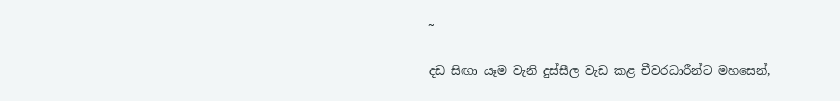~

දඩ සිඟා යෑම වැනි දුස්සීල වැඩ කළ චීවරධාරීන්ට මහසෙන්,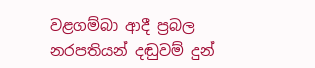වළගම්බා ආදී ප්‍රබල නරපතියන් දඬුවම් දුන්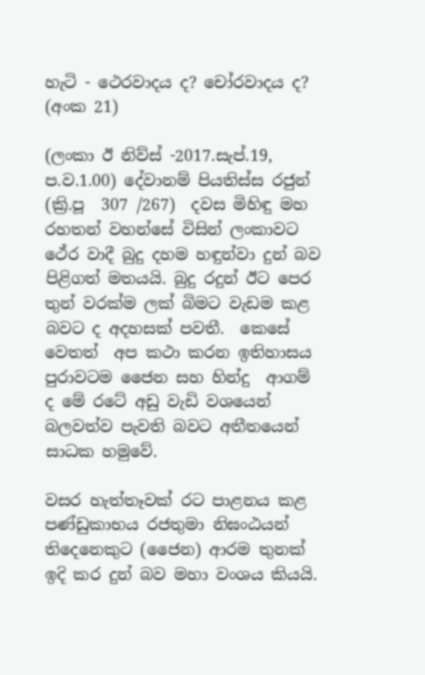හැටි - ථෙරවාදය ද? චෝරවාදය ද? (අංක 21)

(ලංකා ඊ නිව්ස් -2017.සැප්.19,  ප.ව‍.1.00) දේවානම් පියතිස්ස රජුන්  (ක්‍රි.පූ  307 /267)  දවස මිහිඳු මහ රහතන් වහන්සේ විසින් ලංකාවට ථේර වාදී බුදු දහම හඳුන්වා දුන් බව  පිළිගත් මතයයි. බුදු රදුන් ඊට පෙර තුන් වරක්ම ලක් බිමට වැඩම කළ බවට ද අදහසක් පවතී.  කෙසේ වෙතත්  අප කථා කරන ඉතිහාසය පුරාවටම ජෛන සහ හින්දු  ආගම් ද මේ රටේ අඩු වැඩි වශයෙන් බලවත්ව පැවති බවට අතීතයෙන් සාධක හමුවේ.

වසර හැත්තෑවක් රට පාළනය කළ පණ්ඩුකාභය රජතුමා නිඝංඨයන් තිදෙනෙකුට (ජෛන) ආරම තුනක් ඉදි කර දුන් බව මහා වංශය කියයි.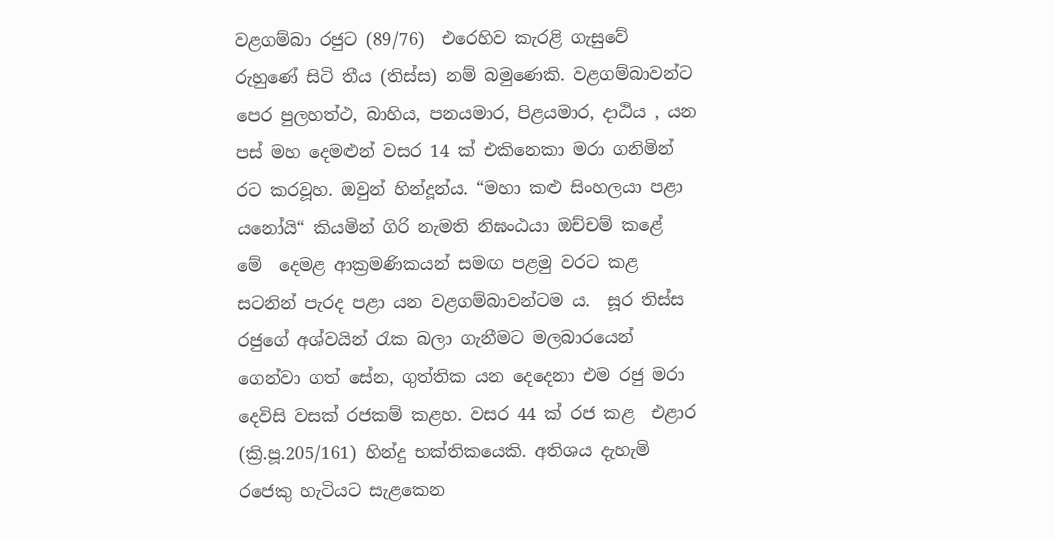වළගම්බා රජුට (89/76)  එරෙහිව කැරළි ගැසුවේ රුහුණේ සිටි තීය (තිස්ස) නම් බමුණෙකි. වළගම්බාවන්ට පෙර පුලහත්ථ, බාහිය, පනයමාර, පිළයමාර, දාඨිය , යන පස් මහ දෙමළුන් වසර 14 ක් එකිනෙකා මරා ගනිමින් රට කරවූහ. ඔවුන් හින්දූන්ය. “මහා කළු සිංහලයා පළා යනෝයි“ කියමින් ගිරි නැමති නිඝංඨයා ඔච්චම් කළේ  මේ  දෙමළ ආක්‍රමණිකයන් සමඟ පළමු වරට කළ සටනින් පැරද පළා යන වළගම්බාවන්ටම ය.  සූර තිස්ස රජුගේ අශ්වයින් රැක බලා ගැනීමට මලබාරයෙන් ගෙන්වා ගත් සේන, ගුත්තික යන දෙදෙනා එම රජු මරා  දෙවිසි වසක් රජකම් කළහ. වසර 44 ක් රජ කළ  එළාර  (ක්‍රි.පූ.205/161) හින්දු භක්තිකයෙකි. අතිශය දැහැමි රජෙකු හැටියට සැළකෙන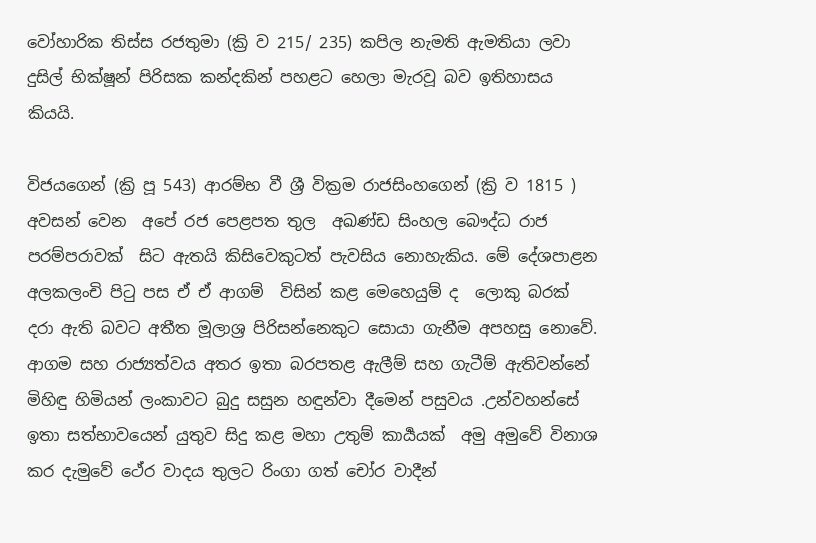වෝහාරික තිස්ස රජතුමා (ක්‍රි ව 215/ 235) කපිල නැමති ඇමතියා ලවා දුසිල් භික්ෂූන් පිරිසක කන්දකින් පහළට හෙලා මැරවූ බව ඉතිහාසය  කියයි.

විජයගෙන් (ක්‍රි පූ 543) ආරම්භ වී ශ්‍රී වික්‍රම රාජසිංහගෙන් (ක්‍රි ව 1815 ) අවසන් වෙන  අපේ රජ පෙළපත තුල  අඛණ්ඩ සිංහල බෞද්ධ රාජ පරම්පරාවක්  සිට ඇතයි කිසිවෙකුටත් පැවසිය නොහැකිය. මේ දේශපාළන අලකලංචි පිටු පස ඒ ඒ ආගම්  විසින් කළ මෙහෙයුම් ද  ලොකු බරක් දරා ඇති බවට අතීත මූලාශ්‍ර පිරිසන්නෙකුට සොයා ගැනීම අපහසු නොවේ. ආගම සහ රාජ්‍යත්වය අතර ඉතා බරපතළ ඇලීම් සහ ගැටීම් ඇතිවන්නේ  මිහිඳු හිමියන් ලංකාවට බුදු සසුන හඳුන්වා දීමෙන් පසුවය .උන්වහන්සේ ඉතා සත්භාවයෙන් යුතුව සිදු කළ මහා උතුම් කාර්‍යයක්  අමු අමුවේ විනාශ කර දැමුවේ ථේර වාදය තුලට රිංගා ගත් චෝර වාදීන්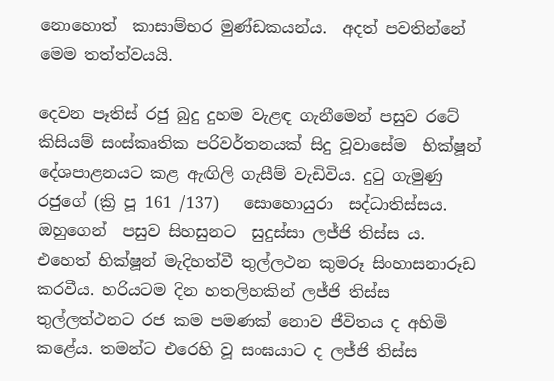නොහොත්  කාසාම්භර මුණ්ඩකයන්ය.  අදත් පවතින්නේ මෙම තත්ත්වයයි.

දෙවන පෑතිස් රජු බුදු දුහම වැළඳ ගැනීමෙන් පසුව රටේ කිසියම් සංස්කෘතික පරිවර්තනයක් සිදු වූවාසේම  භික්ෂූන් දේශපාළනයට කළ ඇඟිලි ගැසීම් වැඩිවිය. දුටු ගැමුණු රජුගේ (ක්‍රි පූ 161 /137)   සොහොයුරා  සද්ධාතිස්සය. ඔහුගෙන්  පසුව සිහසුනට  සුදුස්සා ලජ්ජි තිස්ස ය. එහෙත් භික්ෂූන් මැදිහත්වී තුල්ලථන කුමරූ සිංහාසනාරූඩ  කරවීය. හරියටම දින හතලිහකින් ලජ්ජි තිස්ස තුල්ලත්ථනට රජ කම පමණක් නොව ජීවිතය ද අහිමි කළේය. තමන්ට එරෙහි වූ සංඝයාට ද ලජ්ජි තිස්ස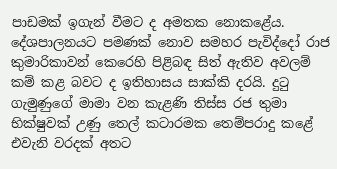පාඩමක් ඉගැන් වීමට ද අමතක නොකළේය. දේශපාලනයට පමණක් නොව සමහර පැවිද්දෝ රාජ කුමාරිකාවන් කෙරෙහි පිළිබඳ සිත් ඇතිව අවලම් කම් කළ බවට ද ඉතිහාසය සාක්කි දරයි. දුටු ගැමුණුගේ මාමා වන කැළණි තිස්ස රජ තුමා  භික්ෂුවක් උණු තෙල් කටාරමක තෙම්පරාදු කළේ එවැනි වරදක් අතට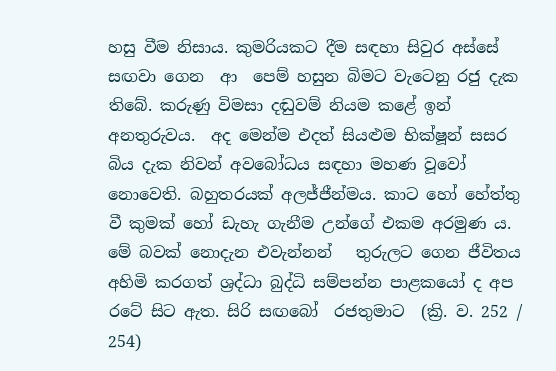හසු වීම නිසාය. කුමරියකට දීම සඳහා සිවුර අස්සේ සඟවා ගෙන  ආ  පෙම් හසුන බිමට වැටෙනු රජු දැක තිබේ. කරුණු විමසා දඬුවම් නියම කළේ ඉන් අනතුරුවය.  අද මෙන්ම එදත් සියළුම භික්ෂූන් සසර බිය දැක නිවන් අවබෝධය සඳහා මහණ වූවෝ නොවෙති. බහුතරයක් අලජ්ජීන්මය. කාට හෝ හේත්තු වී කුමක් හෝ ඩැහැ ගැනීම උන්ගේ එකම අරමුණ ය. මේ බවක් නොදැන එවැන්නන්   තුරුලට ගෙන ජීවිතය අහිමි කරගත් ශ්‍රද්ධා බුද්ධි සම්පන්න පාළකයෝ ද අප රටේ සිට ඇත. සිරි සඟබෝ  රජතුමාට  (ක්‍රි. ව. 252 / 254)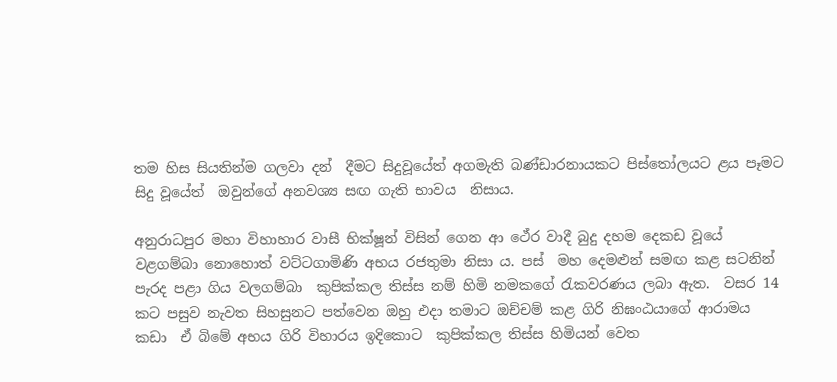තම හිස සියතින්ම ගලවා දන්  දීමට සිදුවූයේත් අගමැති බණ්ඩාරනායකට පිස්තෝලයට ළය පෑමට සිදු වූයේත්  ඔවුන්ගේ අනවශ්‍ය සඟ ගැති භාවය  නිසාය.

අනුරාධපුර මහා විහාහාර වාසී භික්ෂූන් විසින් ගෙන ආ ථේර වාදී බුදු දහම දෙකඩ වූයේ වළගම්බා නොහොත් වට්ටගාමිණි අභය රජතුමා නිසා ය. පස්  මහ දෙමළුන් සමඟ කළ සටනින් පැරද පළා ගිය වලගම්බා  කුපික්කල තිස්ස නම් හිමි නමකගේ රැකවරණය ලබා ඇත.  වසර 14 කට පසුව නැවත සිහසුනට පත්වෙන ඔහු එදා තමාට ඔච්චම් කළ ගිරි නිඝංඨයාගේ ආරාමය කඩා  ඒ බිමේ අභය ගිරි විහාරය ඉදිකොට  කුපික්කල තිස්ස හිමියන් වෙත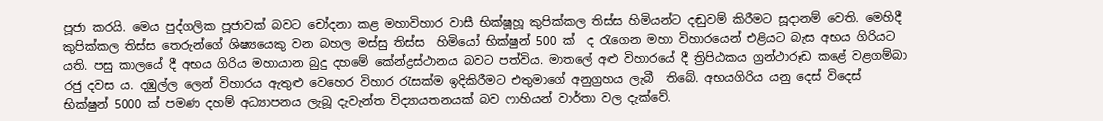පූජා කරයි. මෙය පුද්ගලික පූජාවක් බවට චෝදනා කළ මහාවිහාර වාසී භික්ෂූහූ කුපික්කල තිස්ස හිමියන්ට දඬුවම් කිරීමට සූදානම් වෙති. මෙහිදී  කුපික්කල තිස්ස තෙරුන්ගේ ශිෂ්‍යයෙකු වන බහල මස්සු තිස්ස  හිමියෝ භික්ෂුන් 500 ක්  ද රැගෙන මහා විහාරයෙන් එළියට බැස අභය ගිරියට  යති. පසු කාලයේ දී අභය ගිරිය මහායාන බුදු දහමේ කේන්ද්‍රස්ථානය බවට පත්විය. මාතලේ අළු විහාරයේ දී ත්‍රිපිඨකය ග්‍රන්ථාරූඩ කළේ වළගම්බා රජු දවස ය. දඹුල්ල ලෙන් විහාරය ඇතුළු වෙහෙර විහාර රැසක්ම ඉදිකිරීමට එතුමාගේ අනුග්‍රහය ලැබී  තිබේ. අභයගිරිය යනු දෙස් විදෙස් භික්ෂුන් 5000 ක් පමණ දහම් අධ්‍යාපනය ලැබූ දැවැන්ත විද්‍යායතනයක් බව ෆාහියන් වාර්තා වල දැක්වේ.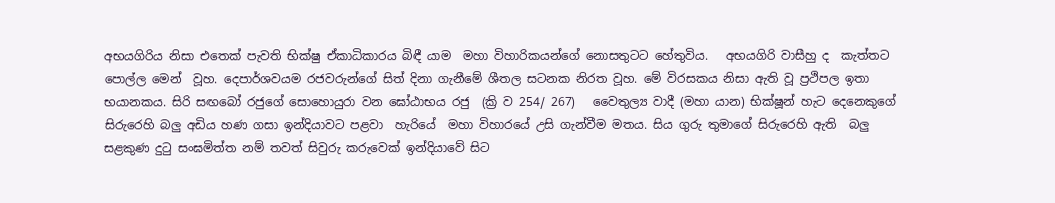අභයගිරිය නිසා එතෙක් පැවති භික්ෂු ඒකාධිකාරය බිඳී යාම  මහා විහාරිකයන්ගේ නොසතුටට හේතුවිය.   අභයගිරි වාසීහු ද  කැත්තට පොල්ල මෙන්  වූහ. දෙපාර්ශවයම රජවරුන්ගේ සිත් දිනා ගැනීමේ ශීතල සටනක නිරත වූහ. මේ විරසකය නිසා ඇති වූ ප්‍රථිපල ඉතා භයානකය. සිරි සඟබෝ රජුගේ සොහොයුරා වන ඝෝඨාභය රජු  (ක්‍රි ව 254/ 267)   වෛතුල්‍ය වාදී (මහා යාන) භික්ෂූන් හැට දෙනෙකුගේ සිරුරෙහි බලු අඩිය හණ ගසා ඉන්දියාවට පළවා  හැරියේ  මහා විහාරයේ උසි ගැන්වීම මතය. සිය ගුරු තුමාගේ සිරුරෙහි ඇති  බලු සළකුණ දුටු සංඝමිත්ත නම් තවත් සිවුරු කරුවෙක් ඉන්දියාවේ සිට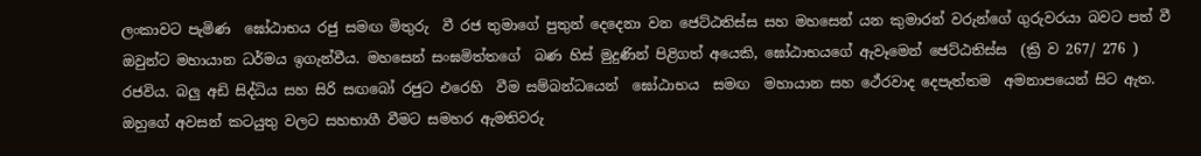ලංකාවට පැමිණ  ඝෝඨාභය රජු සමඟ මිතුරු  වී රජ තුමාගේ පුතුන් දෙදෙනා වන ජෙට්ඨතිස්ස සහ මහසෙන් යන කුමාරන් වරුන්ගේ ගුරුවරයා බවට පත් වී  ඔවුන්ට මහායාන ධර්මය ඉගැන්වීය. මහසෙන් සංඝමිත්තගේ  බණ හිස් මුදුණින් පිළිගත් අයෙකි, ඝෝඨාභයගේ ඇවෑමෙන් ජෙට්ඨතිස්ස  (ක්‍රි ව 267/ 276 )  රජවිය. බලු අඩි සිද්ධිය සහ සිරි සඟබෝ රජුට එරෙහි  වීම සම්බන්ධයෙන්  ඝෝඨාභය  සමඟ  මහායාන සහ ථේරවාද දෙපැත්තම  අමනාපයෙන් සිට ඇත. ඔහුගේ අවසන් කටයුතු වලට සහභාගී වීමට සමහර ඇමතිවරු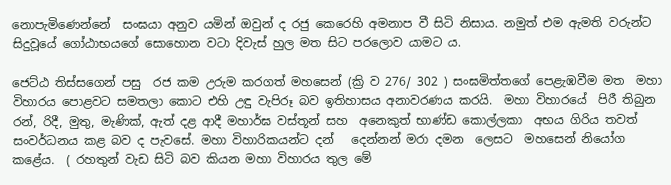නොපැමිණෙන්නේ  සංඝයා අනුව යමින් ඔවුන් ද රජු කෙරෙහි අමනාප වී සිටි නිසාය. නමුත් එම ඇමති වරුන්ට සිදුවූයේ ගෝඨාභයගේ සොහොන වටා දිවැස් හුල මත සිට පරලොව යාමට ය.

ජෙට්ඨ තිස්සගෙන් පසු  රජ කම උරුම කරගත් මහසෙන් (ක්‍රි ව 276/ 302 ) සංඝමිත්තගේ පෙළැඹවීම මත  මහා විහාරය පොළවට සමතලා කොට එහි උඳු වැපිරූ බව ඉතිහාසය අනාවරණය කරයි.  මහා විහාරයේ  පිරී තිබුන  රන්, රිදී, මුතු, මැණික්, ඇත් දළ ආදී මහාර්ඝ වස්තූන් සහ  අනෙකුත් භාණ්ඩ කොල්ලකා  අභය ගිරිය තවත් සංවර්ධනය කළ බව ද පැවසේ. මහා විහාරිකයන්ට දන්   දෙන්නන් මරා දමන  ලෙසට  මහසෙන් නියෝග කළේය.  ( රහතුන් වැඩ සිටි බව කියන මහා විහාරය තුල මේ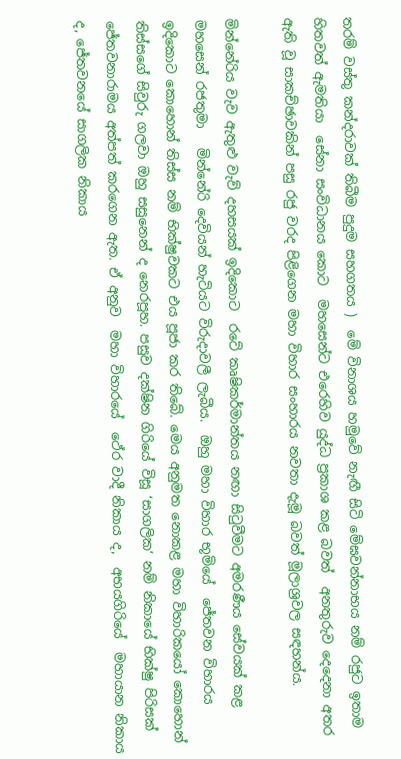තරම් වස්තු කන්දරාවක් තිබීම පුදුම සහගතය )  මේ විනාශය හමුවේ නැඟී සිටි මේඝවන්නාභය නම් රජුට ඉතාම හිතවත් ඇමතියා  සේනා සංවිධානය කොට  මහසෙන්ට එරෙහිව යුද්ධ ප්‍රකාශ කළ බවත්  අනතුරුව දෙදෙනා අතර ඇති වූ සාකච්ඡාවකින් පසු රජු වරද පිළිගෙන මහා විහාර සංහාරය නවතා දැමූ බවත් මූලාශ්‍රවල සඳහන්ය.

මින්නේරිය වැව ඇතුළු වැව් දහසයක් ඉදිකොට  රටේ කෘෂිකර්මාන්තය නඟා සිටුවීමට අමරණීය සේවයක් කළ මහසෙන් රජතුමා   මින්නේරි දෙවියන් හැටියට විරුදාවලී ලැබීය.  ඔහු මහා විහාර භූමියේ  ජේතවන විහාරය ඉදිකොට කොහොන් තිස්ස නම් භික්ෂුවකට එය පූජා කර තිබේ. මෙය අනුමත නොකළ මහා විහාරිකයෝ කොහොන් තිස්සගේ සිවුරු ගලවා ඔහු සසුනෙන් ද නෙරපූහ. පසුව දක්ෂින ගිරියේ විසූ ‘සාගලික‘ නම් නිකායේ භික්ෂු පිරිසක්  ජේතවනාරාමය අත්පත් කරගෙන ඇත. ඒ අනුව  මහා විහාරයේ  ථේර වාදී නිකාය ද,  අභයගිරියේ  මහායාන නිකාය ද, ජේතවනයේ සාගලික නිකාය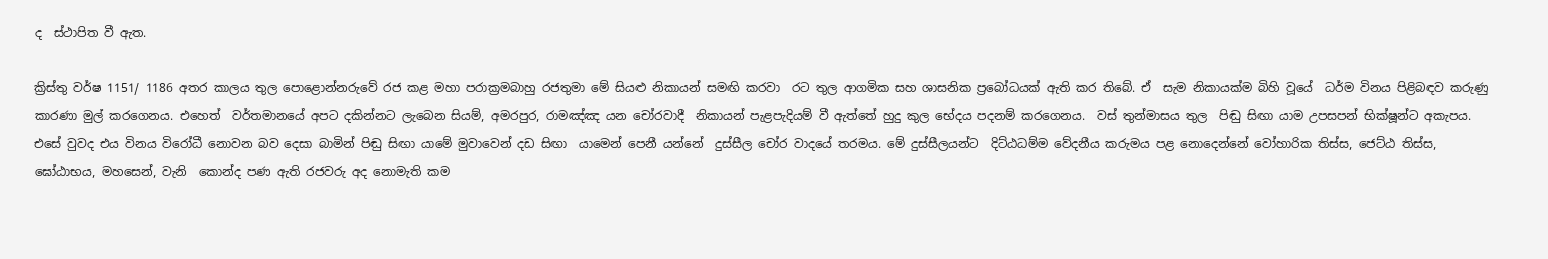ද  ස්ථාපිත වී ඇත.

ක්‍රිස්තු වර්ෂ 1151/ 1186 අතර කාලය තුල පොළොන්නරුවේ රජ කළ මහා පරාක්‍රමබාහු රජතුමා මේ සියළු නිකායන් සමඟි කරවා  රට තුල ආගමික සහ ශාසනික ප්‍රබෝධයක් ඇති කර තිබේ. ඒ  සැම නිකායක්ම බිහි වූයේ  ධර්ම විනය පිළිබඳව කරුණු කාරණා මුල් කරගෙනය. එහෙත්  වර්තමානයේ අපට දකින්නට ලැබෙන සියම්, අමරපුර, රාමඤ්ඤ යන චෝරවාදී  නිකායන් පැළපැදියම් වී ඇත්තේ හුදු කුල භේදය පදනම් කරගෙනය.  වස් තුන්මාසය තුල  පිඬු සිඟා යාම උපසපන් භික්ෂූන්ට අකැපය. එසේ වුවද එය විනය විරෝධී නොවන බව දෙසා බාමින් පිඬු සිඟා යාමේ මුවාවෙන් දඩ සිඟා  යාමෙන් පෙනී යන්නේ  දුස්සීල චෝර වාදයේ තරමය. මේ දුස්සීලයන්ට  දිට්ඨධම්ම වේදනීය කරුමය පළ නොදෙන්නේ වෝහාරික තිස්ස, ජෙට්ඨ තිස්ස, ඝෝඨාභය, මහසෙන්, වැනි  කොන්ද පණ ඇති රජවරු අද නොමැති කම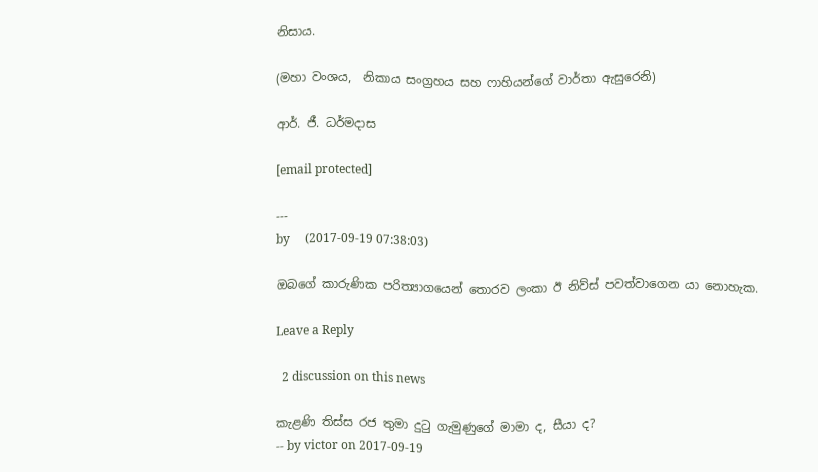නිසාය.

(මහා වංශය,  නිකාය සංග්‍රහය සහ ෆාහියන්ගේ වාර්තා ඇසුරෙනි)

ආර්. ජී. ධර්මදාස

[email protected]

---
by     (2017-09-19 07:38:03)

ඔබගේ කාරුණික පරිත්‍යාගයෙන් තොරව ලංකා ඊ නිව්ස් පවත්වාගෙන යා නොහැක.

Leave a Reply

  2 discussion on this news

කැළණි තිස්ස රජ තුමා දුටු ගැමුණුගේ මාමා ද, සීයා ද?
-- by victor on 2017-09-19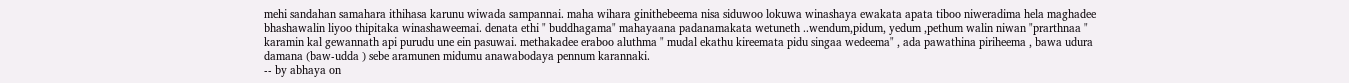mehi sandahan samahara ithihasa karunu wiwada sampannai. maha wihara ginithebeema nisa siduwoo lokuwa winashaya ewakata apata tiboo niweradima hela maghadee bhashawalin liyoo thipitaka winashaweemai. denata ethi " buddhagama" mahayaana padanamakata wetuneth ..wendum,pidum, yedum ,pethum walin niwan "prarthnaa " karamin kal gewannath api purudu une ein pasuwai. methakadee eraboo aluthma " mudal ekathu kireemata pidu singaa wedeema" , ada pawathina piriheema , bawa udura damana (baw-udda ) sebe aramunen midumu anawabodaya pennum karannaki.
-- by abhaya on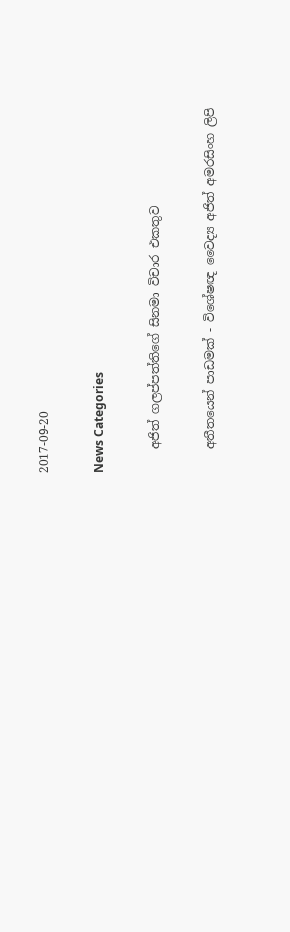2017-09-20

News Categories

    අජිත් ගලප්පත්තිගේ සිනමා විචාර එකතුව

    අතීතයෙන් පාඩමක් - විශේෂඥ වෛද්‍ය අජිත් අමරසිංහ ලිපි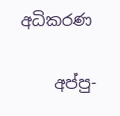අධිකරණ

    අප්පු-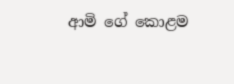ආමි ගේ ‌කොළම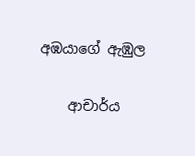අඹයාගේ ඇඹුල

    ආචාර්ය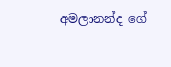අමලානන්ද ‌ගේ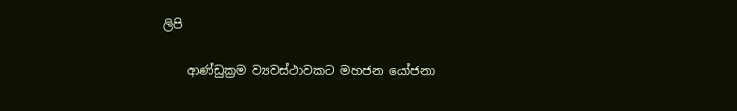ලිපි

    ආණ්ඩුක්‍රම ව්‍යවස්ථාවකට මහජන යෝජනා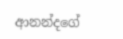ආනන්දගේ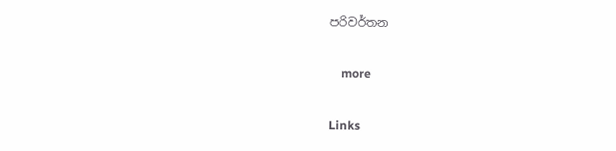පරිවර්තන

    more

Links